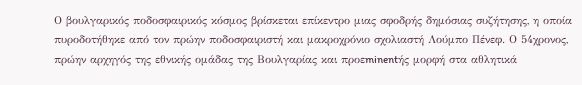Ο βουλγαρικός ποδοσφαιρικός κόσμος βρίσκεται επίκεντρο μιας σφοδρής δημόσιας συζήτησης, η οποία πυροδοτήθηκε από τον πρώην ποδοσφαιριστή και μακροχρόνιο σχολιαστή Λούμπο Πένεφ. Ο 54χρονος, πρώην αρχηγός της εθνικής ομάδας της Βουλγαρίας και προεminentής μορφή στα αθλητικά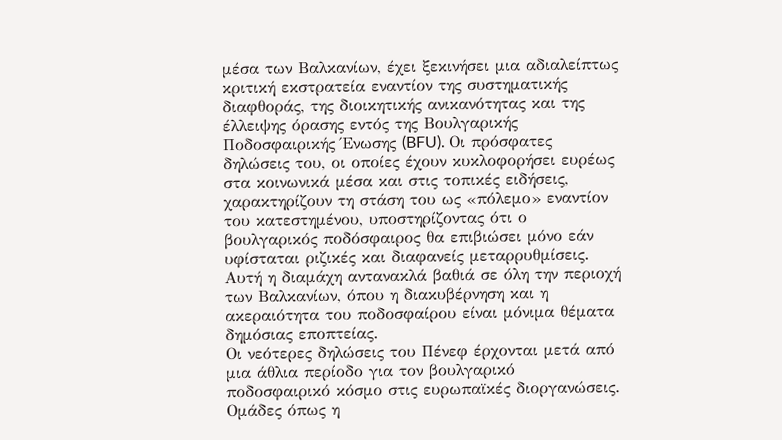μέσα των Βαλκανίων, έχει ξεκινήσει μια αδιαλείπτως κριτική εκστρατεία εναντίον της συστηματικής διαφθοράς, της διοικητικής ανικανότητας και της έλλειψης όρασης εντός της Βουλγαρικής Ποδοσφαιρικής Ένωσης (BFU). Οι πρόσφατες δηλώσεις του, οι οποίες έχουν κυκλοφορήσει ευρέως στα κοινωνικά μέσα και στις τοπικές ειδήσεις, χαρακτηρίζουν τη στάση του ως «πόλεμο» εναντίον του κατεστημένου, υποστηρίζοντας ότι ο βουλγαρικός ποδόσφαιρος θα επιβιώσει μόνο εάν υφίσταται ριζικές και διαφανείς μεταρρυθμίσεις. Αυτή η διαμάχη αντανακλά βαθιά σε όλη την περιοχή των Βαλκανίων, όπου η διακυβέρνηση και η ακεραιότητα του ποδοσφαίρου είναι μόνιμα θέματα δημόσιας εποπτείας.
Οι νεότερες δηλώσεις του Πένεφ έρχονται μετά από μια άθλια περίοδο για τον βουλγαρικό ποδοσφαιρικό κόσμο στις ευρωπαϊκές διοργανώσεις. Ομάδες όπως η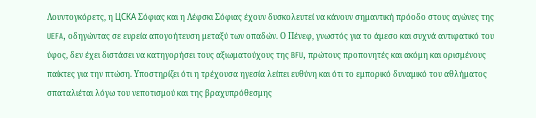Λουντογκόρετς, η ЦСКА Σόφιας και η Λέφσκι Σόφιας έχουν δυσκολευτεί να κάνουν σημαντική πρόοδο στους αγώνες της UEFA, οδηγώντας σε ευρεία απογοήτευση μεταξύ των οπαδών. Ο Πένεφ, γνωστός για το άμεσο και συχνά αντιφατικό του ύφος, δεν έχει διστάσει να κατηγορήσει τους αξιωματούχους της BFU, πρώτους προπονητές και ακόμη και ορισμένους παίκτες για την πτώση. Υποστηρίζει ότι η τρέχουσα ηγεσία λείπει ευθύνη και ότι το εμπορικό δυναμικό του αθλήματος σπαταλιέται λόγω του νεποτισμού και της βραχυπρόθεσμης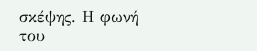σκέψης. Η φωνή του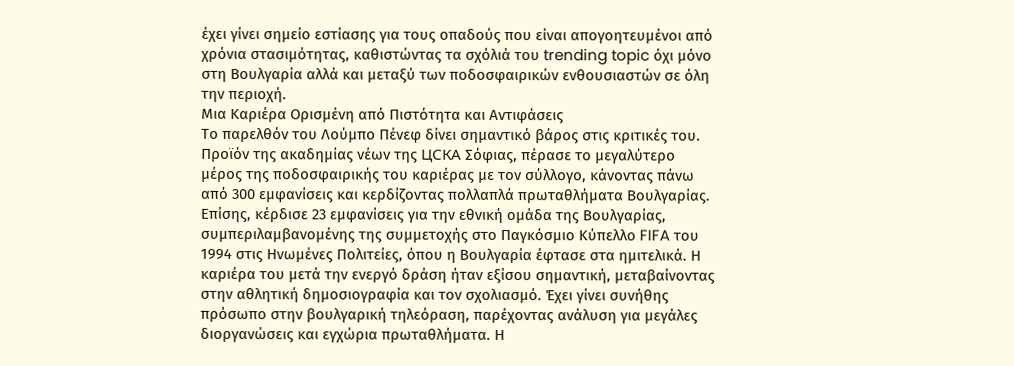έχει γίνει σημείο εστίασης για τους οπαδούς που είναι απογοητευμένοι από χρόνια στασιμότητας, καθιστώντας τα σχόλιά του trending topic όχι μόνο στη Βουλγαρία αλλά και μεταξύ των ποδοσφαιρικών ενθουσιαστών σε όλη την περιοχή.
Μια Καριέρα Ορισμένη από Πιστότητα και Αντιφάσεις
Το παρελθόν του Λούμπο Πένεφ δίνει σημαντικό βάρος στις κριτικές του. Προϊόν της ακαδημίας νέων της ЦСКА Σόφιας, πέρασε το μεγαλύτερο μέρος της ποδοσφαιρικής του καριέρας με τον σύλλογο, κάνοντας πάνω από 300 εμφανίσεις και κερδίζοντας πολλαπλά πρωταθλήματα Βουλγαρίας. Επίσης, κέρδισε 23 εμφανίσεις για την εθνική ομάδα της Βουλγαρίας, συμπεριλαμβανομένης της συμμετοχής στο Παγκόσμιο Κύπελλο FIFA του 1994 στις Ηνωμένες Πολιτείες, όπου η Βουλγαρία έφτασε στα ημιτελικά. Η καριέρα του μετά την ενεργό δράση ήταν εξίσου σημαντική, μεταβαίνοντας στην αθλητική δημοσιογραφία και τον σχολιασμό. Έχει γίνει συνήθης πρόσωπο στην βουλγαρική τηλεόραση, παρέχοντας ανάλυση για μεγάλες διοργανώσεις και εγχώρια πρωταθλήματα. Η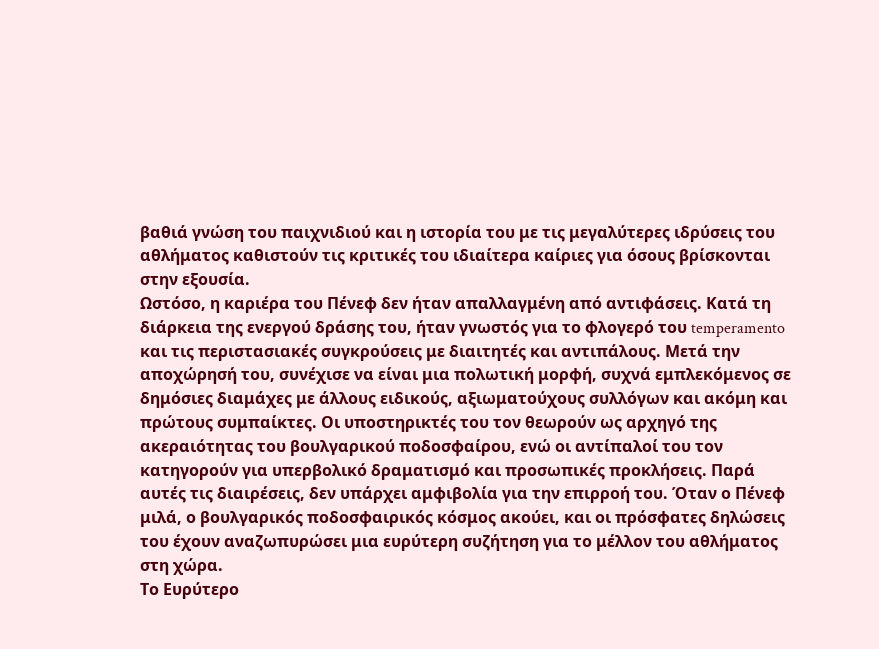βαθιά γνώση του παιχνιδιού και η ιστορία του με τις μεγαλύτερες ιδρύσεις του αθλήματος καθιστούν τις κριτικές του ιδιαίτερα καίριες για όσους βρίσκονται στην εξουσία.
Ωστόσο, η καριέρα του Πένεφ δεν ήταν απαλλαγμένη από αντιφάσεις. Κατά τη διάρκεια της ενεργού δράσης του, ήταν γνωστός για το φλογερό του temperamento και τις περιστασιακές συγκρούσεις με διαιτητές και αντιπάλους. Μετά την αποχώρησή του, συνέχισε να είναι μια πολωτική μορφή, συχνά εμπλεκόμενος σε δημόσιες διαμάχες με άλλους ειδικούς, αξιωματούχους συλλόγων και ακόμη και πρώτους συμπαίκτες. Οι υποστηρικτές του τον θεωρούν ως αρχηγό της ακεραιότητας του βουλγαρικού ποδοσφαίρου, ενώ οι αντίπαλοί του τον κατηγορούν για υπερβολικό δραματισμό και προσωπικές προκλήσεις. Παρά αυτές τις διαιρέσεις, δεν υπάρχει αμφιβολία για την επιρροή του. Όταν ο Πένεφ μιλά, ο βουλγαρικός ποδοσφαιρικός κόσμος ακούει, και οι πρόσφατες δηλώσεις του έχουν αναζωπυρώσει μια ευρύτερη συζήτηση για το μέλλον του αθλήματος στη χώρα.
Το Ευρύτερο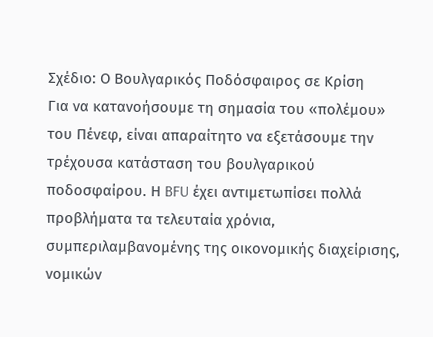Σχέδιο: Ο Βουλγαρικός Ποδόσφαιρος σε Κρίση
Για να κατανοήσουμε τη σημασία του «πολέμου» του Πένεφ, είναι απαραίτητο να εξετάσουμε την τρέχουσα κατάσταση του βουλγαρικού ποδοσφαίρου. Η BFU έχει αντιμετωπίσει πολλά προβλήματα τα τελευταία χρόνια, συμπεριλαμβανομένης της οικονομικής διαχείρισης, νομικών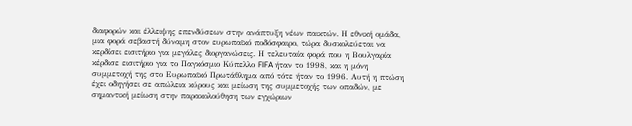διαφορών και έλλειψης επενδύσεων στην ανάπτυξη νέων παικτών. Η εθνική ομάδα, μια φορά σεβαστή δύναμη στον ευρωπαϊκό ποδόσφαιρο, τώρα δυσκολεύεται να κερδίσει εισιτήριο για μεγάλες διοργανώσεις. Η τελευταία φορά που η Βουλγαρία κέρδισε εισιτήριο για το Παγκόσμιο Κύπελλο FIFA ήταν το 1998, και η μόνη συμμετοχή της στο Ευρωπαϊκό Πρωτάθλημα από τότε ήταν το 1996. Αυτή η πτώση έχει οδηγήσει σε απώλεια κύρους και μείωση της συμμετοχής των οπαδών, με σημαντική μείωση στην παρακολούθηση των εγχώριων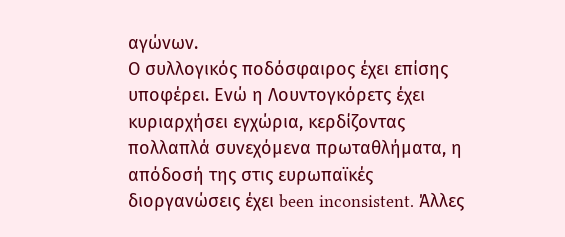αγώνων.
Ο συλλογικός ποδόσφαιρος έχει επίσης υποφέρει. Ενώ η Λουντογκόρετς έχει κυριαρχήσει εγχώρια, κερδίζοντας πολλαπλά συνεχόμενα πρωταθλήματα, η απόδοσή της στις ευρωπαϊκές διοργανώσεις έχει been inconsistent. Άλλες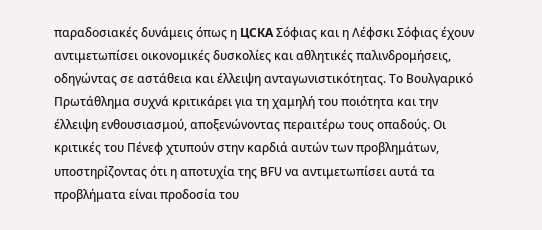παραδοσιακές δυνάμεις όπως η ЦСКА Σόφιας και η Λέφσκι Σόφιας έχουν αντιμετωπίσει οικονομικές δυσκολίες και αθλητικές παλινδρομήσεις, οδηγώντας σε αστάθεια και έλλειψη ανταγωνιστικότητας. Το Βουλγαρικό Πρωτάθλημα συχνά κριτικάρει για τη χαμηλή του ποιότητα και την έλλειψη ενθουσιασμού, αποξενώνοντας περαιτέρω τους οπαδούς. Οι κριτικές του Πένεφ χτυπούν στην καρδιά αυτών των προβλημάτων, υποστηρίζοντας ότι η αποτυχία της BFU να αντιμετωπίσει αυτά τα προβλήματα είναι προδοσία του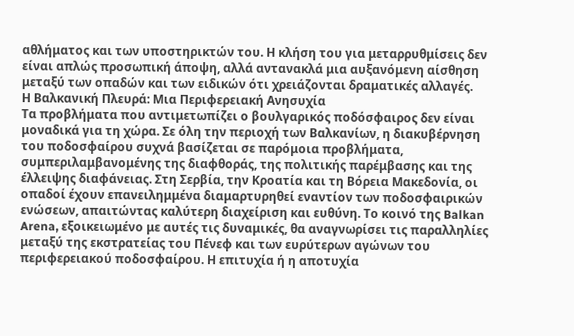αθλήματος και των υποστηρικτών του. Η κλήση του για μεταρρυθμίσεις δεν είναι απλώς προσωπική άποψη, αλλά αντανακλά μια αυξανόμενη αίσθηση μεταξύ των οπαδών και των ειδικών ότι χρειάζονται δραματικές αλλαγές.
Η Βαλκανική Πλευρά: Μια Περιφερειακή Ανησυχία
Τα προβλήματα που αντιμετωπίζει ο βουλγαρικός ποδόσφαιρος δεν είναι μοναδικά για τη χώρα. Σε όλη την περιοχή των Βαλκανίων, η διακυβέρνηση του ποδοσφαίρου συχνά βασίζεται σε παρόμοια προβλήματα, συμπεριλαμβανομένης της διαφθοράς, της πολιτικής παρέμβασης και της έλλειψης διαφάνειας. Στη Σερβία, την Κροατία και τη Βόρεια Μακεδονία, οι οπαδοί έχουν επανειλημμένα διαμαρτυρηθεί εναντίον των ποδοσφαιρικών ενώσεων, απαιτώντας καλύτερη διαχείριση και ευθύνη. Το κοινό της Balkan Arena, εξοικειωμένο με αυτές τις δυναμικές, θα αναγνωρίσει τις παραλληλίες μεταξύ της εκστρατείας του Πένεφ και των ευρύτερων αγώνων του περιφερειακού ποδοσφαίρου. Η επιτυχία ή η αποτυχία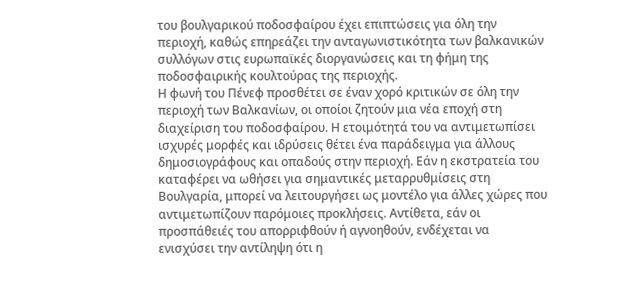του βουλγαρικού ποδοσφαίρου έχει επιπτώσεις για όλη την περιοχή, καθώς επηρεάζει την ανταγωνιστικότητα των βαλκανικών συλλόγων στις ευρωπαϊκές διοργανώσεις και τη φήμη της ποδοσφαιρικής κουλτούρας της περιοχής.
Η φωνή του Πένεφ προσθέτει σε έναν χορό κριτικών σε όλη την περιοχή των Βαλκανίων, οι οποίοι ζητούν μια νέα εποχή στη διαχείριση του ποδοσφαίρου. Η ετοιμότητά του να αντιμετωπίσει ισχυρές μορφές και ιδρύσεις θέτει ένα παράδειγμα για άλλους δημοσιογράφους και οπαδούς στην περιοχή. Εάν η εκστρατεία του καταφέρει να ωθήσει για σημαντικές μεταρρυθμίσεις στη Βουλγαρία, μπορεί να λειτουργήσει ως μοντέλο για άλλες χώρες που αντιμετωπίζουν παρόμοιες προκλήσεις. Αντίθετα, εάν οι προσπάθειές του απορριφθούν ή αγνοηθούν, ενδέχεται να ενισχύσει την αντίληψη ότι η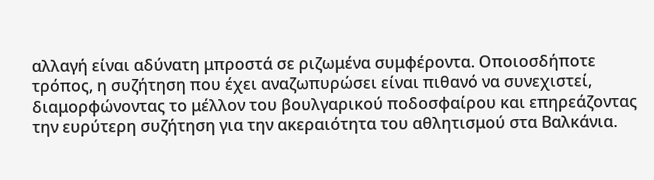αλλαγή είναι αδύνατη μπροστά σε ριζωμένα συμφέροντα. Οποιοσδήποτε τρόπος, η συζήτηση που έχει αναζωπυρώσει είναι πιθανό να συνεχιστεί, διαμορφώνοντας το μέλλον του βουλγαρικού ποδοσφαίρου και επηρεάζοντας την ευρύτερη συζήτηση για την ακεραιότητα του αθλητισμού στα Βαλκάνια.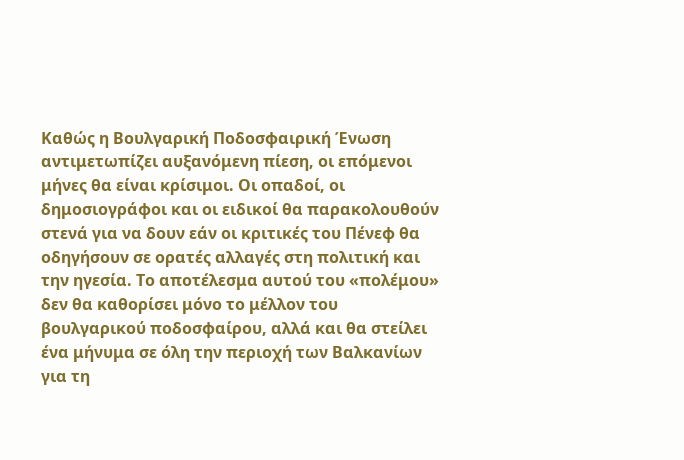Καθώς η Βουλγαρική Ποδοσφαιρική Ένωση αντιμετωπίζει αυξανόμενη πίεση, οι επόμενοι μήνες θα είναι κρίσιμοι. Οι οπαδοί, οι δημοσιογράφοι και οι ειδικοί θα παρακολουθούν στενά για να δουν εάν οι κριτικές του Πένεφ θα οδηγήσουν σε ορατές αλλαγές στη πολιτική και την ηγεσία. Το αποτέλεσμα αυτού του «πολέμου» δεν θα καθορίσει μόνο το μέλλον του βουλγαρικού ποδοσφαίρου, αλλά και θα στείλει ένα μήνυμα σε όλη την περιοχή των Βαλκανίων για τη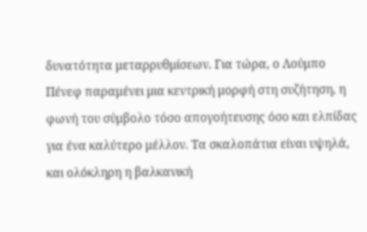δυνατότητα μεταρρυθμίσεων. Για τώρα, ο Λούμπο Πένεφ παραμένει μια κεντρική μορφή στη συζήτηση, η φωνή του σύμβολο τόσο απογοήτευσης όσο και ελπίδας για ένα καλύτερο μέλλον. Τα σκαλοπάτια είναι υψηλά, και ολόκληρη η βαλκανική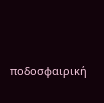ποδοσφαιρική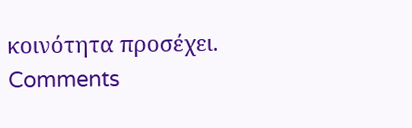κοινότητα προσέχει.
Comments